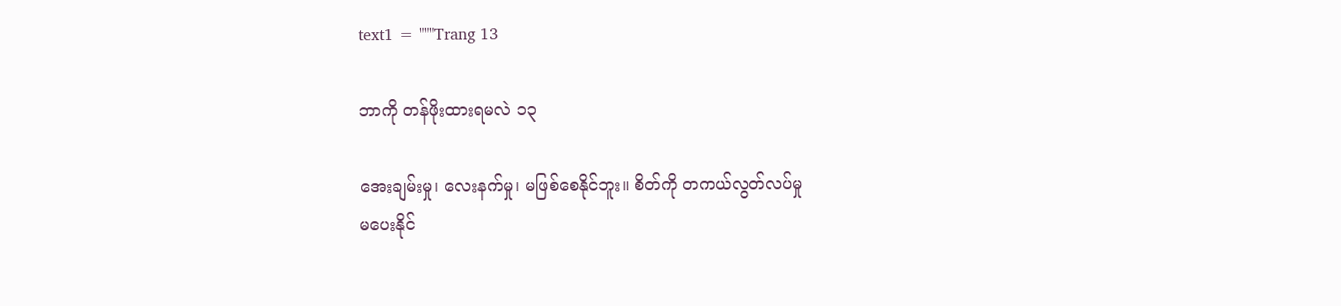text1 = """Trang 13

ဘာကို တန်ဖိုးထားရမလဲ ၁၃

အေးချမ်းမှု၊ လေးနက်မှု၊ မဖြစ်စေနိုင်ဘူး။ စိတ်ကို တကယ်လွတ်လပ်မှု
မပေးနိုင်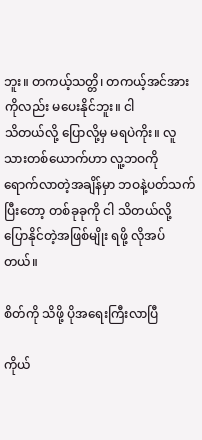ဘူး။ တကယ့်သတ္တိ၊ တကယ့်အင်အားကိုလည်း မပေးနိုင်ဘူး။ ငါ
သိတယ်လို့ ပြောလို့မှ မရပဲကိုး။ လူသားတစ်ယောက်ဟာ လူ့ဘဝကို
ရောက်လာတဲ့အချိန်မှာ ဘဝနဲ့ပတ်သက်ပြီးတော့ တစ်ခုခုကို ငါ သိတယ်လို့
ပြောနိုင်တဲ့အဖြစ်မျိုး ရဖို့ လိုအပ်တယ်။

စိတ်ကို သိဖို့ ပိုအရေးကြီးလာပြီ

ကိုယ်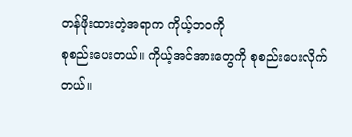တန်ဖိုးထားတဲ့အရာက ကိုယ့်ဘဝကို
စုစည်းပေးတယ်။ ကိုယ့်အင်အားတွေကို စုစည်းပေးလိုက်တယ်။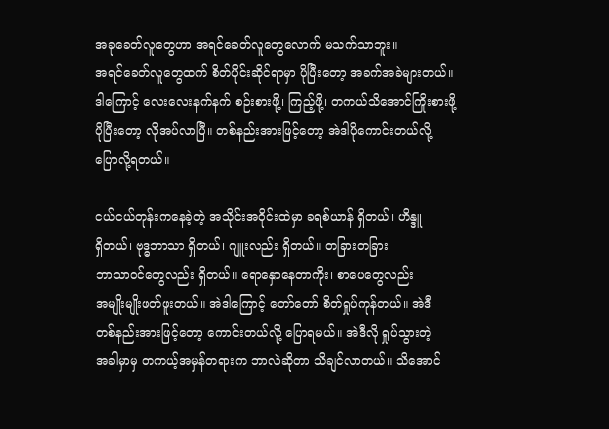အခုခေတ်လူတွေဟာ အရင်ခေတ်လူတွေလောက် မသက်သာဘူး။
အရင်ခေတ်လူတွေထက် စိတ်ပိုင်းဆိုင်ရာမှာ ပိုပြီးတော့ အခက်အခဲများတယ်။
ဒါကြောင့် လေးလေးနက်နက် စဉ်းစားဖို့၊ ကြည့်ဖို့၊ တကယ်သိအောင်ကြိုးစားဖို့
ပိုပြီးတော့ လိုအပ်လာပြီ။ တစ်နည်းအားဖြင့်တော့ အဲဒါပိုကောင်းတယ်လို့
ပြောလို့ရတယ်။

ငယ်ငယ်တုန်းကနေခဲ့တဲ့ အသိုင်းအဝိုင်းထဲမှာ ခရစ်ယာန် ရှိတယ်၊ ဟိန္ဒူ
ရှိတယ်၊ ဗုဒ္ဓဘာသာ ရှိတယ်၊ ဂျူးလည်း ရှိတယ်။ တခြားတခြား
ဘာသာဝင်တွေလည်း ရှိတယ်။ ရောနှောနေတာကိုး၊ စာပေတွေလည်း
အမျိုးမျိုးဖတ်ဖူးတယ်။ အဲဒါကြောင့် တော်တော် စိတ်ရှုပ်ကုန်တယ်။ အဲဒီ
တစ်နည်းအားဖြင့်တော့ ကောင်းတယ်လို့ ပြောရမယ်။ အဲဒီလို ရှုပ်သွားတဲ့
အခါမှာမှ တကယ့်အမှန်တရားက ဘာလဲဆိုတာ သိချင်လာတယ်။ သိအောင်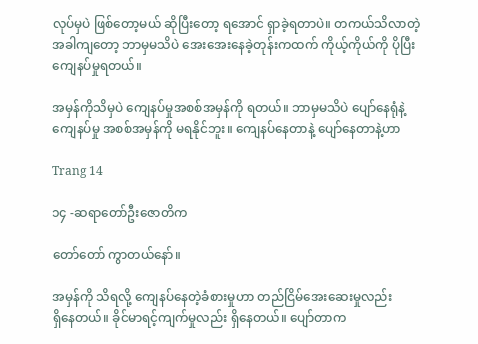လုပ်မှပဲ ဖြစ်တော့မယ် ဆိုပြီးတော့ ရအောင် ရှာခဲ့ရတာပဲ။ တကယ်သိလာတဲ့
အခါကျတော့ ဘာမှမသိပဲ အေးအေးနေခဲ့တုန်းကထက် ကိုယ့်ကိုယ်ကို ပိုပြီး
ကျေနပ်မှုရတယ်။

အမှန်ကိုသိမှပဲ ကျေနပ်မှုအစစ်အမှန်ကို ရတယ်။ ဘာမှမသိပဲ ပျော်နေရုံနဲ့
ကျေနပ်မှု အစစ်အမှန်ကို မရနိုင်ဘူး။ ကျေနပ်နေတာနဲ့ ပျော်နေတာနဲ့ဟာ

Trang 14

၁၄ -ဆရာတော်ဦးဇောတိက

တော်တော် ကွာတယ်နော်။

အမှန်ကို သိရလို့ ကျေနပ်နေတဲ့ခံစားမှုဟာ တည်ငြိမ်အေးဆေးမှုလည်း
ရှိနေတယ်။ ခိုင်မာရင့်ကျက်မှုလည်း ရှိနေတယ်။ ပျော်တာက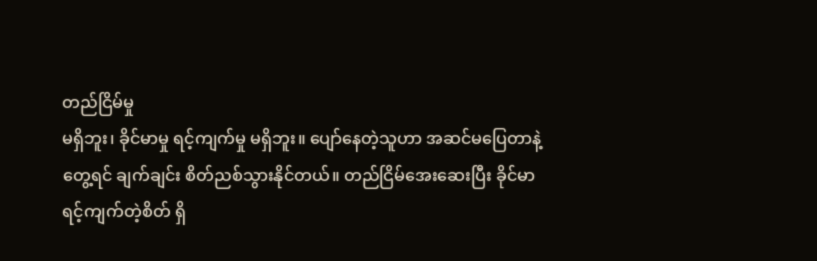တည်ငြိမ်မှု
မရှိဘူး၊ ခိုင်မာမှု ရင့်ကျက်မှု မရှိဘူး။ ပျော်နေတဲ့သူဟာ အဆင်မပြေတာနဲ့
တွေ့ရင် ချက်ချင်း စိတ်ညစ်သွားနိုင်တယ်။ တည်ငြိမ်အေးဆေးပြီး ခိုင်မာ
ရင့်ကျက်တဲ့စိတ် ရှိ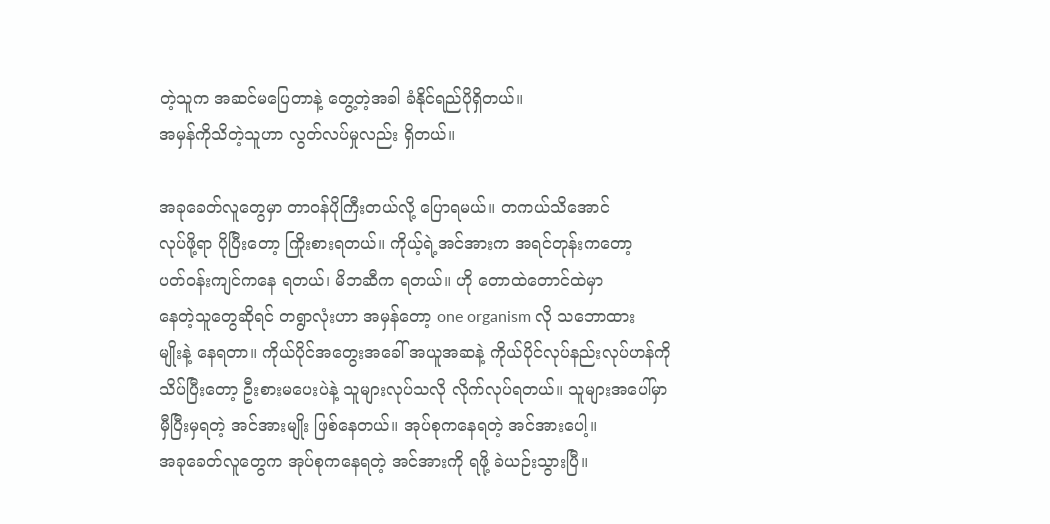တဲ့သူက အဆင်မပြေတာနဲ့ တွေ့တဲ့အခါ ခံနိုင်ရည်ပိုရှိတယ်။
အမှန်ကိုသိတဲ့သူဟာ လွတ်လပ်မှုလည်း ရှိတယ်။

အခုခေတ်လူတွေမှာ တာဝန်ပိုကြီးတယ်လို့ ပြောရမယ်။ တကယ်သိအောင်
လုပ်ဖို့ရာ ပိုပြီးတော့ ကြိုးစားရတယ်။ ကိုယ့်ရဲ့အင်အားက အရင်တုန်းကတော့
ပတ်ဝန်းကျင်ကနေ ရတယ်၊ မိဘဆီက ရတယ်။ ဟို တောထဲတောင်ထဲမှာ
နေတဲ့သူတွေဆိုရင် တရွာလုံးဟာ အမှန်တော့ one organism လို သဘောထား
မျိုးနဲ့ နေရတာ။ ကိုယ်ပိုင်အတွေးအခေါ် အယူအဆနဲ့ ကိုယ်ပိုင်လုပ်နည်းလုပ်ဟန်ကို
သိပ်ပြီးတော့ ဦးစားမပေးပဲနဲ့ သူများလုပ်သလို လိုက်လုပ်ရတယ်။ သူများအပေါ်မှာ
မှီပြီးမှရတဲ့ အင်အားမျိုး ဖြစ်နေတယ်။ အုပ်စုကနေရတဲ့ အင်အားပေါ့။
အခုခေတ်လူတွေက အုပ်စုကနေရတဲ့ အင်အားကို ရဖို့ ခဲယဉ်းသွားပြီ။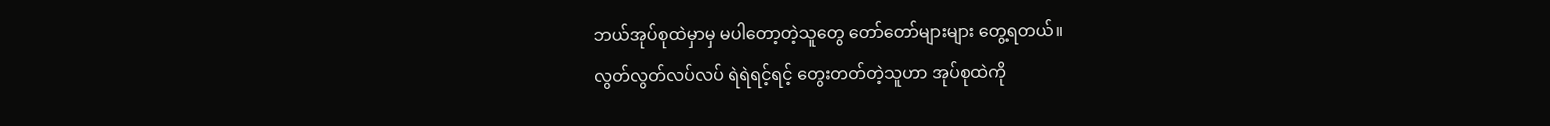ဘယ်အုပ်စုထဲမှာမှ မပါတော့တဲ့သူတွေ တော်တော်များများ တွေ့ရတယ်။
လွတ်လွတ်လပ်လပ် ရဲရဲရင့်ရင့် တွေးတတ်တဲ့သူဟာ အုပ်စုထဲကို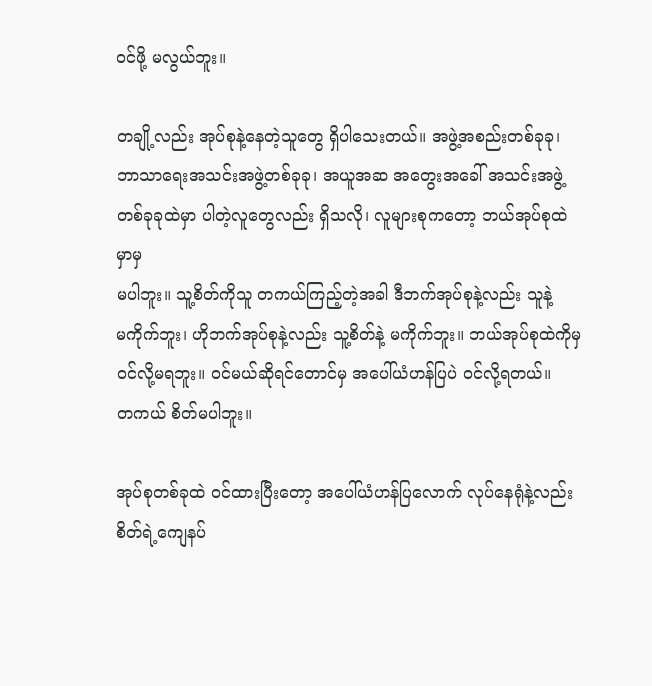ဝင်ဖို့ မလွယ်ဘူး။

တချို့လည်း အုပ်စုနဲ့နေတဲ့သူတွေ ရှိပါသေးတယ်။ အဖွဲ့အစည်းတစ်ခုခု၊
ဘာသာရေးအသင်းအဖွဲ့တစ်ခုခု၊ အယူအဆ အတွေးအခေါ် အသင်းအဖွဲ့
တစ်ခုခုထဲမှာ ပါတဲ့လူတွေလည်း ရှိသလို၊ လူများစုကတော့ ဘယ်အုပ်စုထဲမှာမှ
မပါဘူး။ သူ့စိတ်ကိုသူ တကယ်ကြည့်တဲ့အခါ ဒီဘက်အုပ်စုနဲ့လည်း သူနဲ့
မကိုက်ဘူး၊ ဟိုဘက်အုပ်စုနဲ့လည်း သူ့စိတ်နဲ့ မကိုက်ဘူး။ ဘယ်အုပ်စုထဲကိုမှ
ဝင်လို့မရဘူး။ ဝင်မယ်ဆိုရင်တောင်မှ အပေါ်ယံဟန်ပြပဲ ဝင်လို့ရတယ်။
တကယ် စိတ်မပါဘူး။

အုပ်စုတစ်ခုထဲ ဝင်ထားပြီးတော့ အပေါ်ယံဟန်ပြလောက် လုပ်နေရုံနဲ့လည်း
စိတ်ရဲ့ကျေနပ်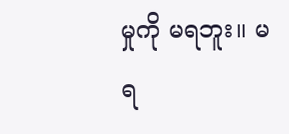မှုကို မရဘူး။ မရ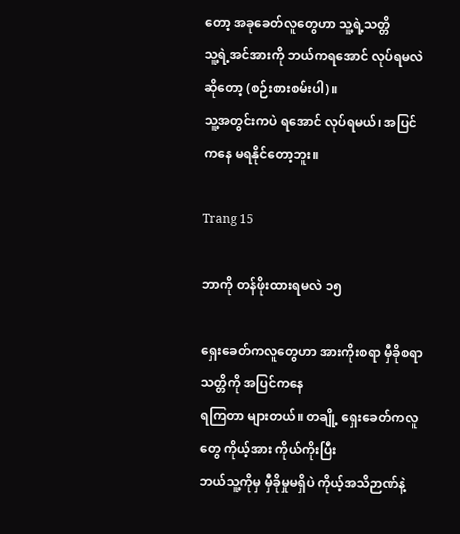တော့ အခုခေတ်လူတွေဟာ သူ့ရဲ့သတ္တိ
သူ့ရဲ့အင်အားကို ဘယ်ကရအောင် လုပ်ရမလဲဆိုတော့ (စဉ်းစားစမ်းပါ)။
သူ့အတွင်းကပဲ ရအောင် လုပ်ရမယ်၊ အပြင်ကနေ မရနိုင်တော့ဘူး။

Trang 15

ဘာကို တန်ဖိုးထားရမလဲ ၁၅

ရှေးခေတ်ကလူတွေဟာ အားကိုးစရာ မှီခိုစရာ သတ္တိကို အပြင်ကနေ
ရကြတာ များတယ်။ တချို့ ရှေးခေတ်ကလူတွေ ကိုယ့်အား ကိုယ်ကိုးပြီး
ဘယ်သူ့ကိုမှ မှီခိုမှုမရှိပဲ ကိုယ့်အသိဉာဏ်နဲ့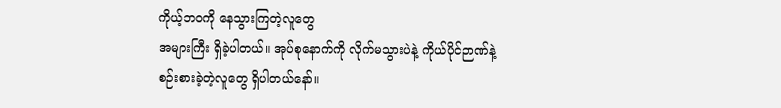ကိုယ့်ဘဝကို နေသွားကြတဲ့လူတွေ
အများကြီး ရှိခဲ့ပါတယ်။ အုပ်စုနောက်ကို လိုက်မသွားပဲနဲ့ ကိုယ်ပိုင်ဉာဏ်နဲ့
စဉ်းစားခဲ့တဲ့လူတွေ ရှိပါတယ်နော်။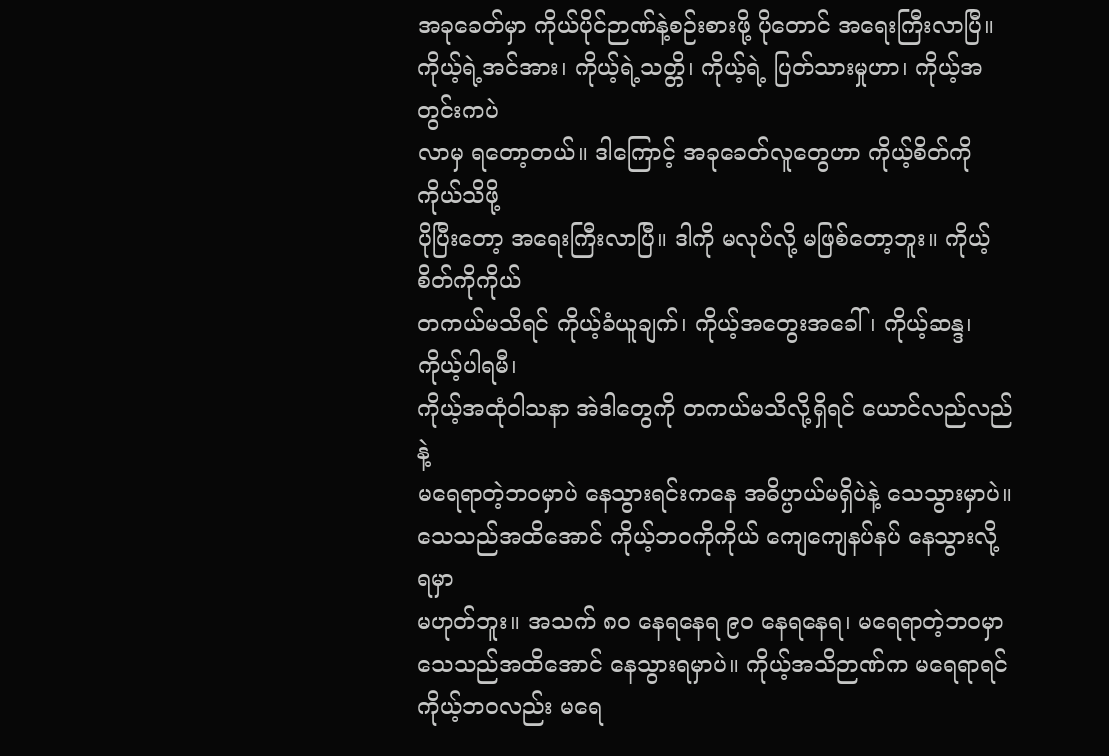အခုခေတ်မှာ ကိုယ်ပိုင်ဉာဏ်နဲ့စဉ်းစားဖို့ ပိုတောင် အရေးကြီးလာပြီ။
ကိုယ့်ရဲ့အင်အား၊ ကိုယ့်ရဲ့သတ္တိ၊ ကိုယ့်ရဲ့ ပြတ်သားမှုဟာ၊ ကိုယ့်အတွင်းကပဲ
လာမှ ရတော့တယ်။ ဒါကြောင့် အခုခေတ်လူတွေဟာ ကိုယ့်စိတ်ကို ကိုယ်သိဖို့
ပိုပြီးတော့ အရေးကြီးလာပြီ။ ဒါကို မလုပ်လို့ မဖြစ်တော့ဘူး။ ကိုယ့်စိတ်ကိုကိုယ်
တကယ်မသိရင် ကိုယ့်ခံယူချက်၊ ကိုယ့်အတွေးအခေါ်၊ ကိုယ့်ဆန္ဒ၊ ကိုယ့်ပါရမီ၊
ကိုယ့်အထုံဝါသနာ အဲဒါတွေကို တကယ်မသိလို့ရှိရင် ယောင်လည်လည်နဲ့
မရေရာတဲ့ဘဝမှာပဲ နေသွားရင်းကနေ အဓိပ္ပာယ်မရှိပဲနဲ့ သေသွားမှာပဲ။
သေသည်အထိအောင် ကိုယ့်ဘဝကိုကိုယ် ကျေကျေနပ်နပ် နေသွားလို့ ရမှာ
မဟုတ်ဘူး။ အသက် ၈ဝ နေရနေရ ၉ဝ နေရနေရ၊ မရေရာတဲ့ဘဝမှာ
သေသည်အထိအောင် နေသွားရမှာပဲ။ ကိုယ့်အသိဉာဏ်က မရေရာရင်
ကိုယ့်ဘဝလည်း မရေ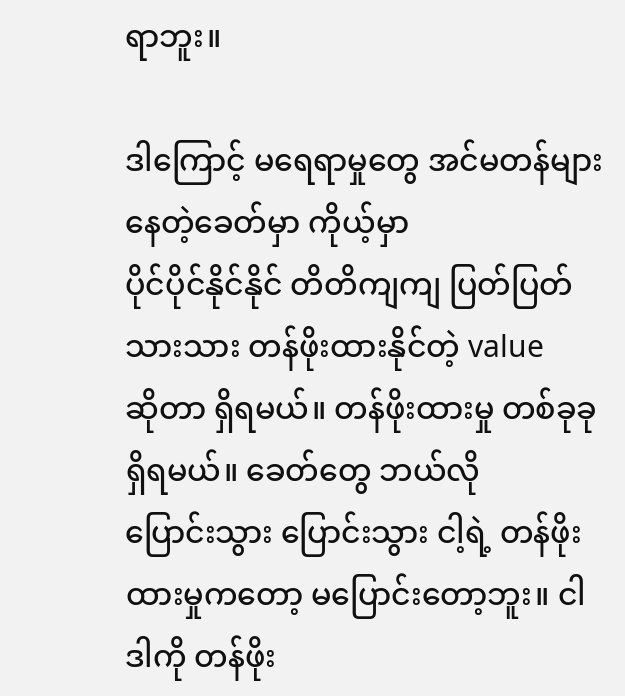ရာဘူး။

ဒါကြောင့် မရေရာမှုတွေ အင်မတန်များနေတဲ့ခေတ်မှာ ကိုယ့်မှာ
ပိုင်ပိုင်နိုင်နိုင် တိတိကျကျ ပြတ်ပြတ်သားသား တန်ဖိုးထားနိုင်တဲ့ value
ဆိုတာ ရှိရမယ်။ တန်ဖိုးထားမှု တစ်ခုခု ရှိရမယ်။ ခေတ်တွေ ဘယ်လို
ပြောင်းသွား ပြောင်းသွား ငါ့ရဲ့ တန်ဖိုးထားမှုကတော့ မပြောင်းတော့ဘူး။ ငါ
ဒါကို တန်ဖိုး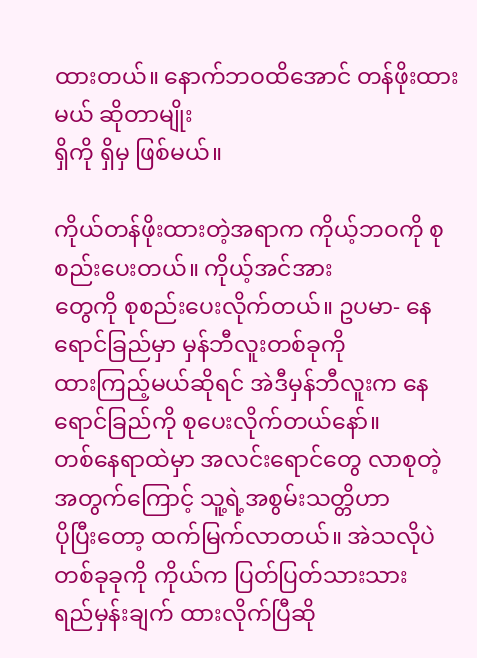ထားတယ်။ နောက်ဘဝထိအောင် တန်ဖိုးထားမယ် ဆိုတာမျိုး
ရှိကို ရှိမှ ဖြစ်မယ်။

ကိုယ်တန်ဖိုးထားတဲ့အရာက ကိုယ့်ဘဝကို စုစည်းပေးတယ်။ ကိုယ့်အင်အား
တွေကို စုစည်းပေးလိုက်တယ်။ ဥပမာ- နေရောင်ခြည်မှာ မှန်ဘီလူးတစ်ခုကို
ထားကြည့်မယ်ဆိုရင် အဲဒီမှန်ဘီလူးက နေရောင်ခြည်ကို စုပေးလိုက်တယ်နော်။
တစ်နေရာထဲမှာ အလင်းရောင်တွေ လာစုတဲ့ အတွက်ကြောင့် သူ့ရဲ့အစွမ်းသတ္တိဟာ
ပိုပြီးတော့ ထက်မြက်လာတယ်။ အဲသလိုပဲ တစ်ခုခုကို ကိုယ်က ပြတ်ပြတ်သားသား
ရည်မှန်းချက် ထားလိုက်ပြီဆို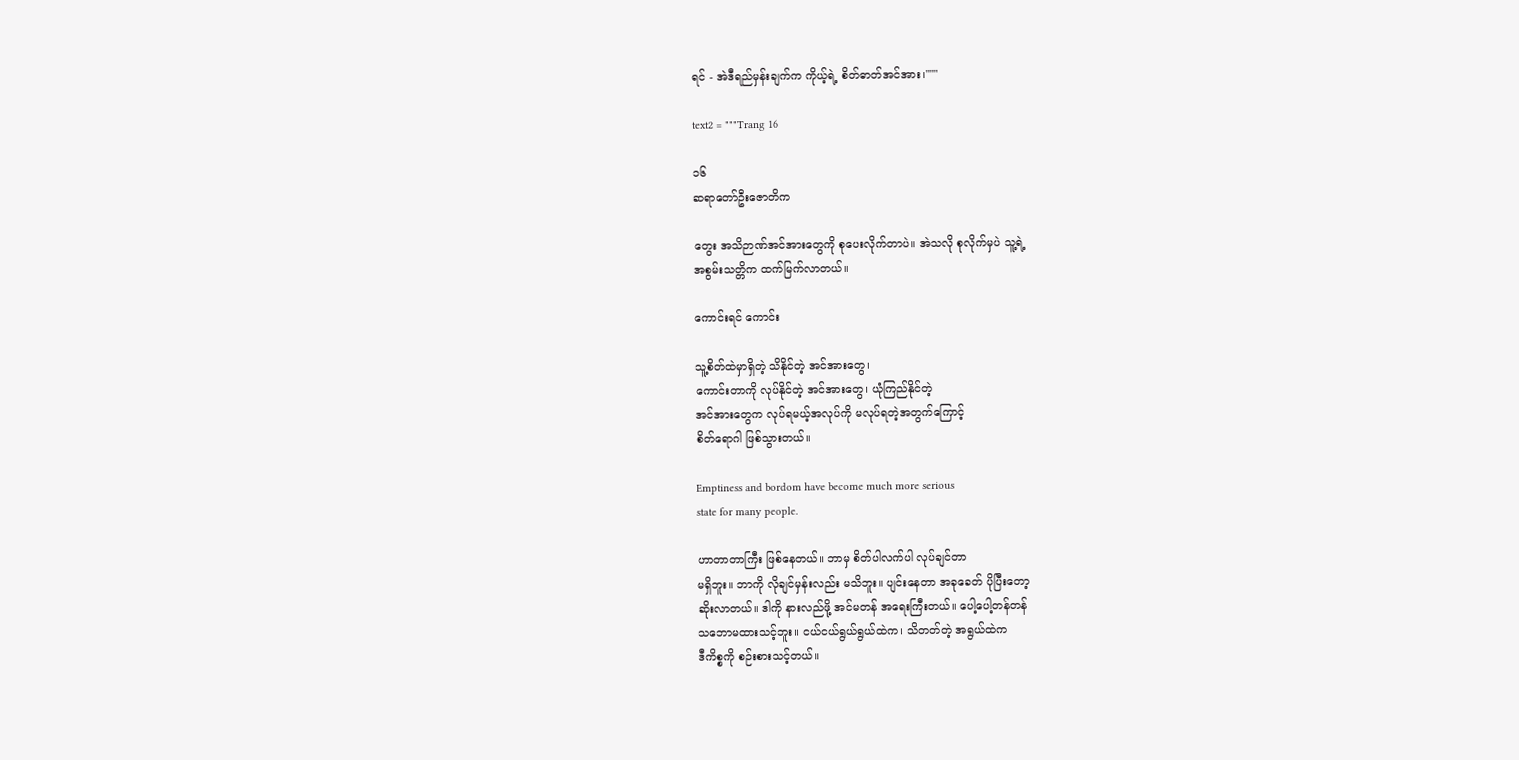ရင် - အဲဒီရည်မှန်းချက်က ကိုယ့်ရဲ့ စိတ်ဓာတ်အင်အား၊"""

text2 = """Trang 16

၁၆
ဆရာတော်ဦးဇောတိက

တွေး အသိဉာဏ်အင်အားတွေကို စုပေးလိုက်တာပဲ။ အဲသလို စုလိုက်မှပဲ သူ့ရဲ့
အစွမ်းသတ္တိက ထက်မြက်လာတယ်။

ကောင်းရင် ကောင်း

သူ့စိတ်ထဲမှာရှိတဲ့ သိနိုင်တဲ့ အင်အားတွေ၊
ကောင်းတာကို လုပ်နိုင်တဲ့ အင်အားတွေ၊ ယုံကြည်နိုင်တဲ့
အင်အားတွေက လုပ်ရမယ့်အလုပ်ကို မလုပ်ရတဲ့အတွက်ကြောင့်
စိတ်ရောဂါ ဖြစ်သွားတယ်။

Emptiness and bordom have become much more serious
state for many people.

ဟာတာတာကြီး ဖြစ်နေတယ်။ ဘာမှ စိတ်ပါလက်ပါ လုပ်ချင်တာ
မရှိဘူး။ ဘာကို လိုချင်မှန်းလည်း မသိဘူး။ ပျင်းနေတာ အခုခေတ် ပိုပြီးတော့
ဆိုးလာတယ်။ ဒါကို နားလည်ဖို့ အင်မတန် အရေးကြီးတယ်။ ပေါ့ပေါ့တန်တန်
သဘောမထားသင့်ဘူး။ ငယ်ငယ်ရွယ်ရွယ်ထဲက၊ သိတတ်တဲ့ အရွယ်ထဲက
ဒီကိစ္စကို စဉ်းစားသင့်တယ်။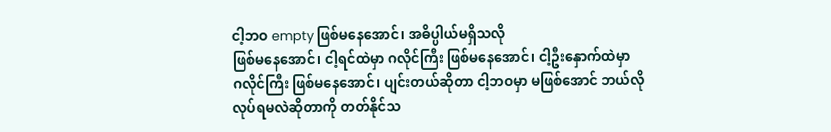ငါ့ဘဝ empty ဖြစ်မနေအောင်၊ အဓိပ္ပါယ်မရှိသလို
ဖြစ်မနေအောင်၊ ငါ့ရင်ထဲမှာ ဂလိုင်ကြီး ဖြစ်မနေအောင်၊ ငါ့ဦးနှောက်ထဲမှာ
ဂလိုင်ကြီး ဖြစ်မနေအောင်၊ ပျင်းတယ်ဆိုတာ ငါ့ဘဝမှာ မဖြစ်အောင် ဘယ်လို
လုပ်ရမလဲဆိုတာကို တတ်နိုင်သ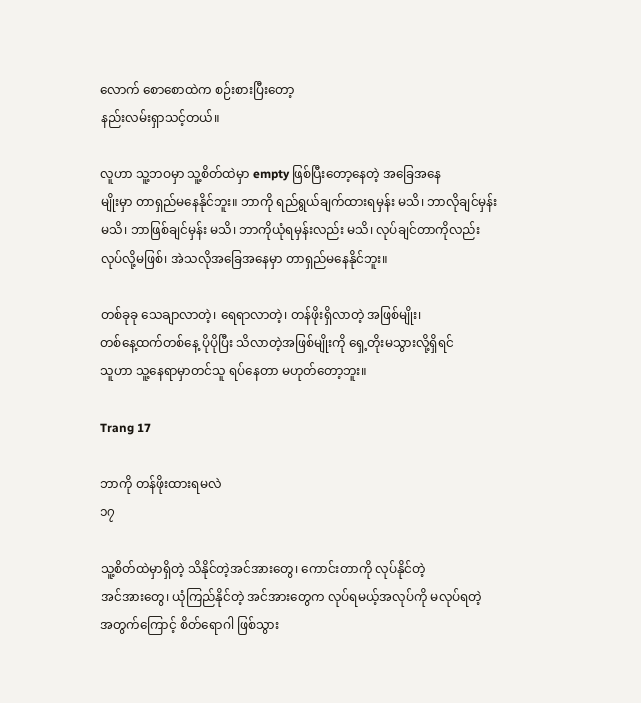လောက် စောစောထဲက စဉ်းစားပြီးတော့
နည်းလမ်းရှာသင့်တယ်။

လူဟာ သူ့ဘဝမှာ သူ့စိတ်ထဲမှာ empty ဖြစ်ပြီးတော့နေတဲ့ အခြေအနေ
မျိုးမှာ တာရှည်မနေနိုင်ဘူး။ ဘာကို ရည်ရွယ်ချက်ထားရမှန်း မသိ၊ ဘာလိုချင်မှန်း
မသိ၊ ဘာဖြစ်ချင်မှန်း မသိ၊ ဘာကိုယုံရမှန်းလည်း မသိ၊ လုပ်ချင်တာကိုလည်း
လုပ်လို့မဖြစ်၊ အဲသလိုအခြေအနေမှာ တာရှည်မနေနိုင်ဘူး။

တစ်ခုခု သေချာလာတဲ့၊ ရေရာလာတဲ့၊ တန်ဖိုးရှိလာတဲ့ အဖြစ်မျိုး၊
တစ်နေ့ထက်တစ်နေ့ ပိုပိုပြီး သိလာတဲ့အဖြစ်မျိုးကို ရှေ့တိုးမသွားလို့ရှိရင်
သူဟာ သူ့နေရာမှာတင်သူ ရပ်နေတာ မဟုတ်တော့ဘူး။

Trang 17

ဘာကို တန်ဖိုးထားရမလဲ
၁၇

သူ့စိတ်ထဲမှာရှိတဲ့ သိနိုင်တဲ့အင်အားတွေ၊ ကောင်းတာကို လုပ်နိုင်တဲ့
အင်အားတွေ၊ ယုံကြည်နိုင်တဲ့ အင်အားတွေက လုပ်ရမယ့်အလုပ်ကို မလုပ်ရတဲ့
အတွက်ကြောင့် စိတ်ရောဂါ ဖြစ်သွား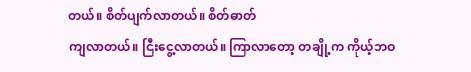တယ်။ စိတ်ပျက်လာတယ်။ စိတ်ဓာတ်
ကျလာတယ်။ ငြီးငွေ့လာတယ်။ ကြာလာတော့ တချို့က ကိုယ့်ဘဝ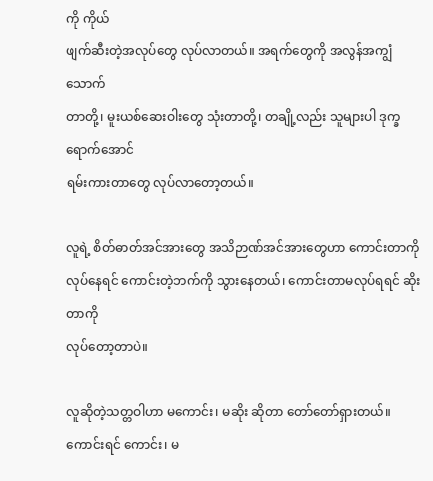ကို ကိုယ်
ဖျက်ဆီးတဲ့အလုပ်တွေ လုပ်လာတယ်။ အရက်တွေကို အလွန်အကျွံသောက်
တာတို့၊ မူးယစ်ဆေးဝါးတွေ သုံးတာတို့၊ တချို့လည်း သူများပါ ဒုက္ခရောက်အောင်
ရမ်းကားတာတွေ လုပ်လာတော့တယ်။

လူရဲ့ စိတ်ဓာတ်အင်အားတွေ အသိဉာဏ်အင်အားတွေဟာ ကောင်းတာကို
လုပ်နေရင် ကောင်းတဲ့ဘက်ကို သွားနေတယ်၊ ကောင်းတာမလုပ်ရရင် ဆိုးတာကို
လုပ်တော့တာပဲ။

လူဆိုတဲ့သတ္တဝါဟာ မကောင်း၊ မဆိုး ဆိုတာ တော်တော်ရှားတယ်။
ကောင်းရင် ကောင်း၊ မ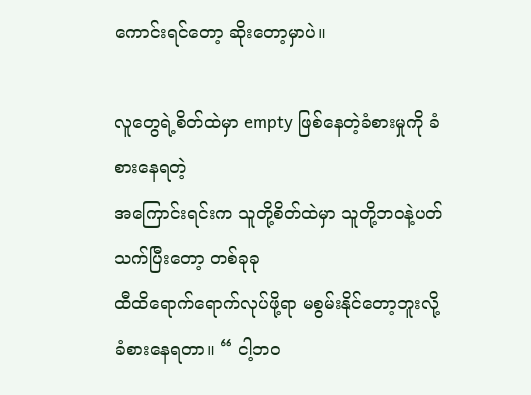ကောင်းရင်တော့ ဆိုးတော့မှာပဲ။

လူတွေရဲ့စိတ်ထဲမှာ empty ဖြစ်နေတဲ့ခံစားမှုကို ခံစားနေရတဲ့
အကြောင်းရင်းက သူတို့စိတ်ထဲမှာ သူတို့ဘဝနဲ့ပတ်သက်ပြီးတော့ တစ်ခုခု
ထီထိရောက်ရောက်လုပ်ဖို့ရာ မစွမ်းနိုင်တော့ဘူးလို့ ခံစားနေရတာ။ “ ငါ့ဘဝ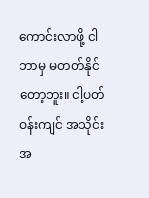ကောင်းလာဖို့ ငါ ဘာမှ မတတ်နိုင်တော့ဘူး။ ငါ့ပတ်ဝန်းကျင် အသိုင်းအ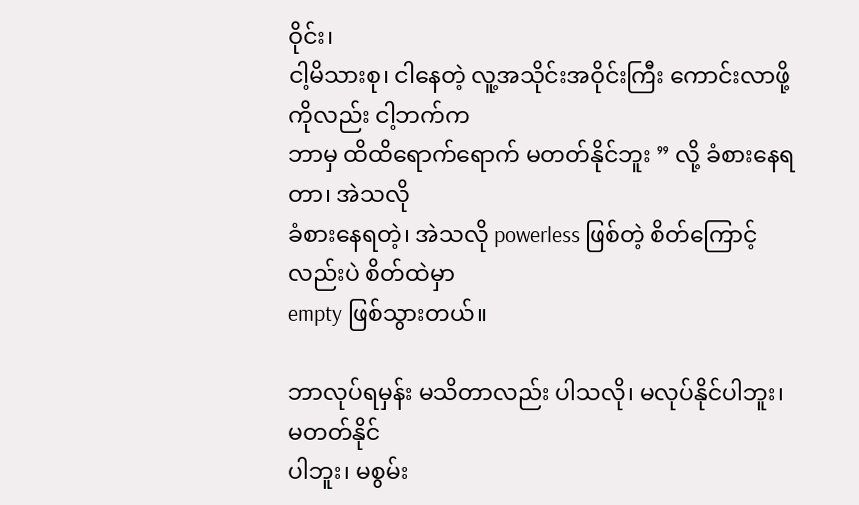ဝိုင်း၊
ငါ့မိသားစု၊ ငါနေတဲ့ လူ့အသိုင်းအဝိုင်းကြီး ကောင်းလာဖို့ကိုလည်း ငါ့ဘက်က
ဘာမှ ထိထိရောက်ရောက် မတတ်နိုင်ဘူး ” လို့ ခံစားနေရတာ၊ အဲသလို
ခံစားနေရတဲ့၊ အဲသလို powerless ဖြစ်တဲ့ စိတ်ကြောင့်လည်းပဲ စိတ်ထဲမှာ
empty ဖြစ်သွားတယ်။

ဘာလုပ်ရမှန်း မသိတာလည်း ပါသလို၊ မလုပ်နိုင်ပါဘူး၊ မတတ်နိုင်
ပါဘူး၊ မစွမ်း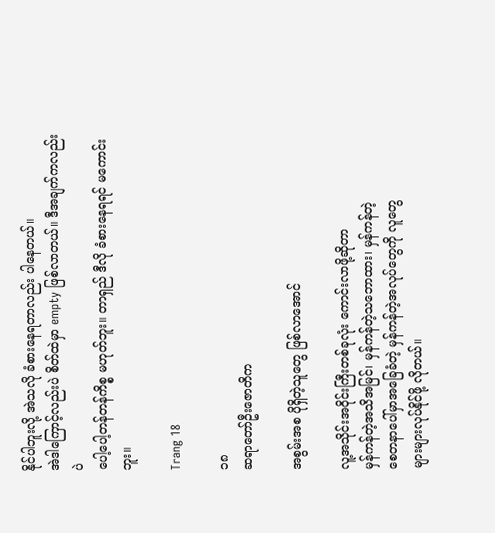နိုင်ပါဘူးလို့ အဲသလို ခံစားနေရတာလည်း ပါနေတယ်။
အဲဒါကြောင့်လည်းပဲ စိတ်ထဲမှာ empty ဖြစ်လာတယ်။ ဒီအချက်ကလည်းပဲ
ပေါ့ပေါ့တန်တန်ကိစ္စ မဟုတ်ဘူး။ တာရှည် ဒီလို ခံစားနေရရင် မကောင်းဘူး။

Trang 18

၁၈
ဆရာတော်ဦးဇောတိက

အစွမ်းအစ ပိုရှိတဲ့သူတွေ ဖြစ်လာအောင်

လူ့အသိုင်းအဝိုင်းကြီးတစ်ခုလုံး ကောင်းလာဖို့ဆိုတာ
မှန်ကန်တဲ့အသိအမြင်၊ မှန်ကန်တဲ့သဘောထား၊ မှန်ကန်တဲ့
စေတနာပေါ်မှာအခြေခံတဲ့ မှန်ကန်တဲ့အလုပ်တွေကို လူတွေ
များများလုပ်နိုင်ဖို့ လိုတယ်။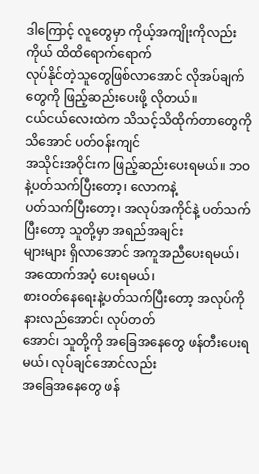ဒါကြောင့် လူတွေမှာ ကိုယ့်အကျိုးကိုလည်းကိုယ် ထိထိရောက်ရောက်
လုပ်နိုင်တဲ့သူတွေဖြစ်လာအောင် လိုအပ်ချက်တွေကို ဖြည့်ဆည်းပေးဖို့ လိုတယ်။
ငယ်ငယ်လေးထဲက သိသင့်သိထိုက်တာတွေကို သိအောင် ပတ်ဝန်းကျင်
အသိုင်းအဝိုင်းက ဖြည့်ဆည်းပေးရမယ်။ ဘဝနဲ့ပတ်သက်ပြီးတော့၊ လောကနဲ့
ပတ်သက်ပြီးတော့၊ အလုပ်အကိုင်နဲ့ ပတ်သက်ပြီးတော့ သူတို့မှာ အရည်အချင်း
များများ ရှိလာအောင် အကူအညီပေးရမယ်၊ အထောက်အပံ့ ပေးရမယ်၊
စားဝတ်နေရေးနဲ့ပတ်သက်ပြီးတော့ အလုပ်ကို နားလည်အောင်၊ လုပ်တတ်
အောင်၊ သူတို့ကို အခြေအနေတွေ ဖန်တီးပေးရမယ်၊ လုပ်ချင်အောင်လည်း
အခြေအနေတွေ ဖန်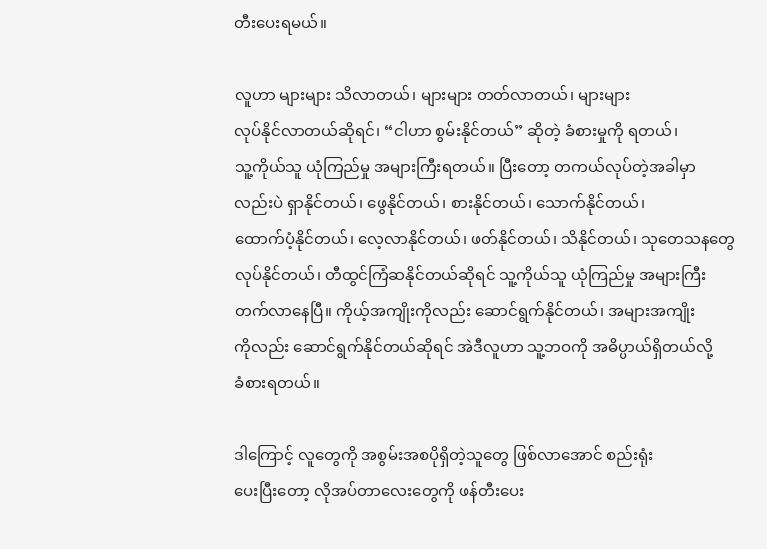တီးပေးရမယ်။

လူဟာ များများ သိလာတယ်၊ များများ တတ်လာတယ်၊ များများ
လုပ်နိုင်လာတယ်ဆိုရင်၊ “ငါဟာ စွမ်းနိုင်တယ်” ဆိုတဲ့ ခံစားမှုကို ရတယ်၊
သူ့ကိုယ်သူ ယုံကြည်မှု အများကြီးရတယ်။ ပြီးတော့ တကယ်လုပ်တဲ့အခါမှာ
လည်းပဲ ရှာနိုင်တယ်၊ ဖွေနိုင်တယ်၊ စားနိုင်တယ်၊ သောက်နိုင်တယ်၊
ထောက်ပံ့နိုင်တယ်၊ လေ့လာနိုင်တယ်၊ ဖတ်နိုင်တယ်၊ သိနိုင်တယ်၊ သုတေသနတွေ
လုပ်နိုင်တယ်၊ တီထွင်ကြံဆနိုင်တယ်ဆိုရင် သူ့ကိုယ်သူ ယုံကြည်မှု အများကြီး
တက်လာနေပြီ။ ကိုယ့်အကျိုးကိုလည်း ဆောင်ရွက်နိုင်တယ်၊ အများအကျိုး
ကိုလည်း ဆောင်ရွက်နိုင်တယ်ဆိုရင် အဲဒီလူဟာ သူ့ဘဝကို အဓိပ္ပာယ်ရှိတယ်လို့
ခံစားရတယ်။

ဒါကြောင့် လူတွေကို အစွမ်းအစပိုရှိတဲ့သူတွေ ဖြစ်လာအောင် စည်းရုံး
ပေးပြီးတော့ လိုအပ်တာလေးတွေကို ဖန်တီးပေး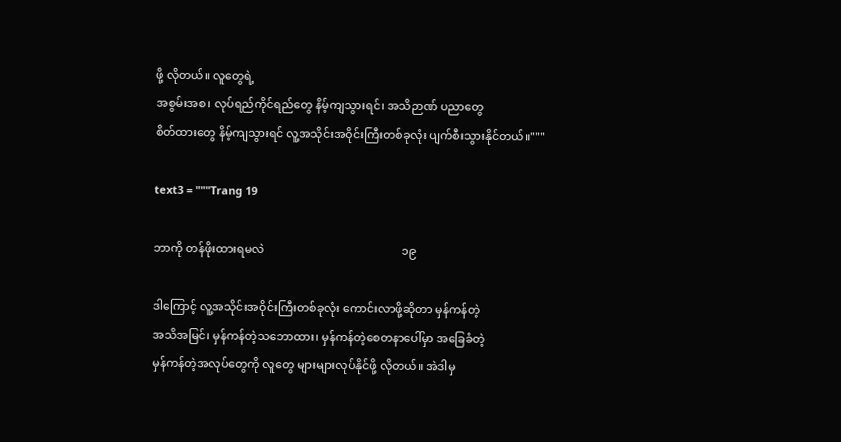ဖို့ လိုတယ်။ လူတွေရဲ့
အစွမ်းအစ၊ လုပ်ရည်ကိုင်ရည်တွေ နိမ့်ကျသွားရင်၊ အသိဉာဏ် ပညာတွေ
စိတ်ထားတွေ နိမ့်ကျသွားရင် လူ့အသိုင်းအဝိုင်းကြီးတစ်ခုလုံး ပျက်စီးသွားနိုင်တယ်။"""

text3 = """Trang 19

ဘာကို တန်ဖိုးထားရမလဲ                                                ၁၉

ဒါကြောင့် လူ့အသိုင်းအဝိုင်းကြီးတစ်ခုလုံး ကောင်းလာဖို့ဆိုတာ မှန်ကန်တဲ့
အသိအမြင်၊ မှန်ကန်တဲ့သဘောထား၊ မှန်ကန်တဲ့စေတနာပေါ်မှာ အခြေခံတဲ့
မှန်ကန်တဲ့အလုပ်တွေကို လူတွေ များများလုပ်နိုင်ဖို့ လိုတယ်။ အဲဒါမှ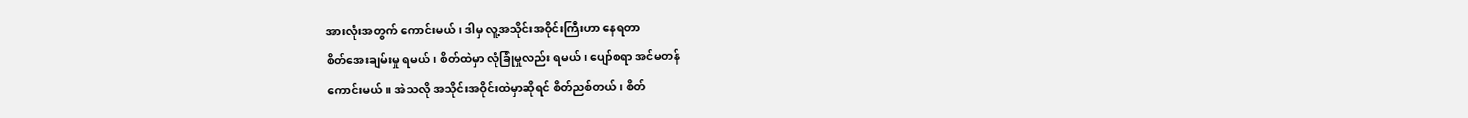အားလုံးအတွက် ကောင်းမယ်၊ ဒါမှ လူ့အသိုင်းအဝိုင်းကြီးဟာ နေရတာ
စိတ်အေးချမ်းမှု ရမယ်၊ စိတ်ထဲမှာ လုံခြုံမှုလည်း ရမယ်၊ ပျော်စရာ အင်မတန်
ကောင်းမယ်။ အဲသလို အသိုင်းအဝိုင်းထဲမှာဆိုရင် စိတ်ညစ်တယ်၊ စိတ်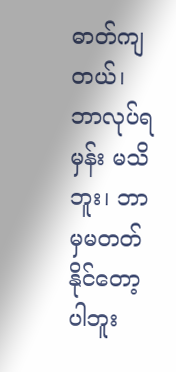ဓာတ်ကျ
တယ်၊ ဘာလုပ်ရမှန်း မသိဘူး၊ ဘာမှမတတ်နိုင်တော့ပါဘူး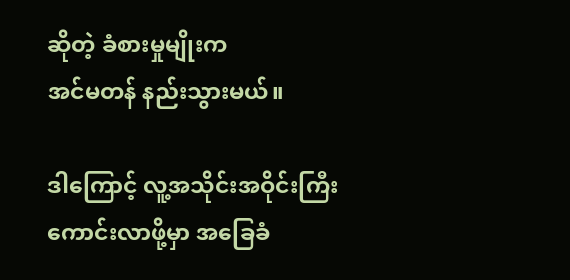ဆိုတဲ့ ခံစားမှုမျိုးက
အင်မတန် နည်းသွားမယ်။

ဒါကြောင့် လူ့အသိုင်းအဝိုင်းကြီး ကောင်းလာဖို့မှာ အခြေခံ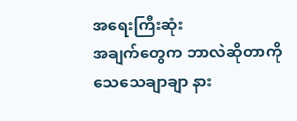အရေးကြီးဆုံး
အချက်တွေက ဘာလဲဆိုတာကို သေသေချာချာ နား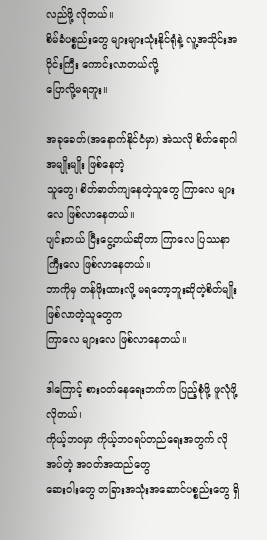လည်ဖို့ လိုတယ်။
စိမ်ခံပစ္စည်းတွေ များများသုံးနိုင်ရုံနဲ့ လူ့အသိုင်းအဝိုင်းကြီး ကောင်းလာတယ်လို့
ပြောလို့မရဘူး။

အခုခေတ်(အနောက်နိုင်ငံမှာ) အဲသလို စိတ်ရောဂါအမျိုးမျိုး ဖြစ်နေတဲ့
သူတွေ၊ စိတ်ဓာတ်ကျနေတဲ့သူတွေ ကြာလေ များလေ ဖြစ်လာနေတယ်။
ပျင်းတယ် ငြီးငွေ့တယ်ဆိုတာ ကြာလေ ပြဿနာကြီးလေ ဖြစ်လာနေတယ်။
ဘာကိုမှ တန်ဖိုးထားလို့ မရတော့ဘူးဆိုတဲ့စိတ်မျိုး ဖြစ်လာတဲ့သူတွေက
ကြာလေ များလေ ဖြစ်လာနေတယ်။

ဒါကြောင့် စားဝတ်နေရေးဘက်က ပြည့်စုံဖို့ ဖူလုံဖို့ လိုတယ်၊
ကိုယ့်ဘဝမှာ ကိုယ့်ဘဝရပ်တည်ရေးအတွက် လိုအပ်တဲ့ အဝတ်အထည်တွေ
ဆေးဝါးတွေ တခြားအသုံးအဆောင်ပစ္စည်းတွေ ရှိ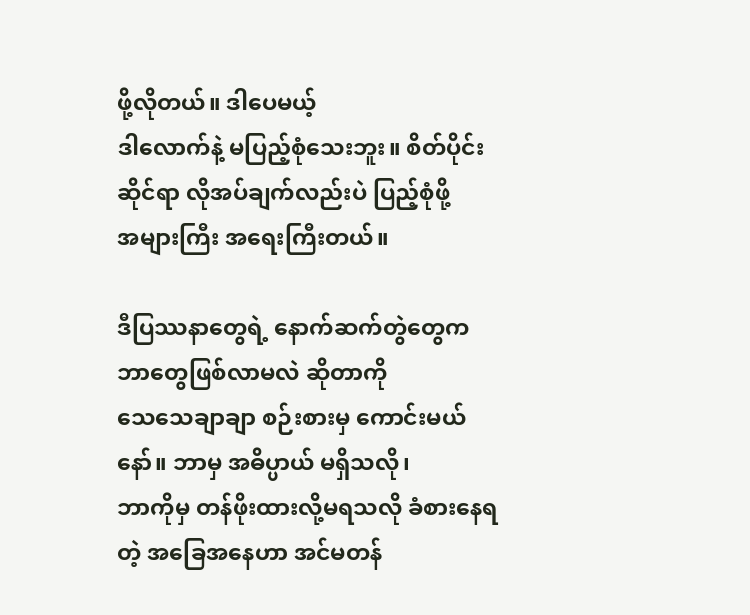ဖို့လိုတယ်။ ဒါပေမယ့်
ဒါလောက်နဲ့ မပြည့်စုံသေးဘူး။ စိတ်ပိုင်းဆိုင်ရာ လိုအပ်ချက်လည်းပဲ ပြည့်စုံဖို့
အများကြီး အရေးကြီးတယ်။

ဒီပြဿနာတွေရဲ့ နောက်ဆက်တွဲတွေက ဘာတွေဖြစ်လာမလဲ ဆိုတာကို
သေသေချာချာ စဉ်းစားမှ ကောင်းမယ်နော်။ ဘာမှ အဓိပ္ပာယ် မရှိသလို၊
ဘာကိုမှ တန်ဖိုးထားလို့မရသလို ခံစားနေရတဲ့ အခြေအနေဟာ အင်မတန်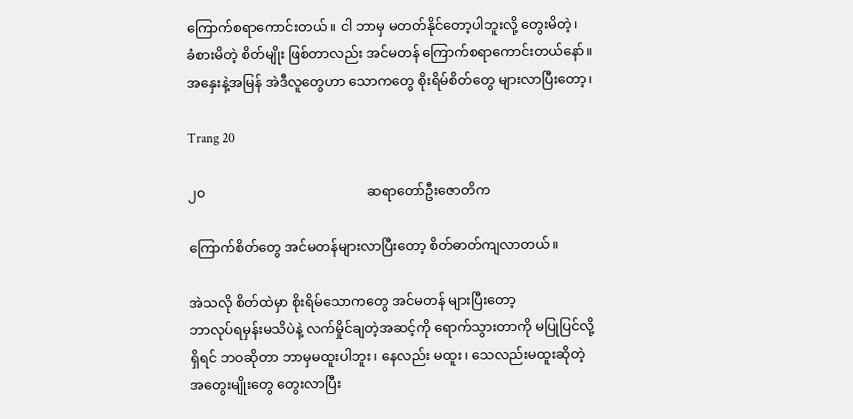ကြောက်စရာကောင်းတယ်။ ငါ ဘာမှ မတတ်နိုင်တော့ပါဘူးလို့ တွေးမိတဲ့၊
ခံစားမိတဲ့ စိတ်မျိုး ဖြစ်တာလည်း အင်မတန် ကြောက်စရာကောင်းတယ်နော်။
အနှေးနဲ့အမြန် အဲဒီလူတွေဟာ သောကတွေ စိုးရိမ်စိတ်တွေ များလာပြီးတော့၊

Trang 20

၂၀                                                ဆရာတော်ဦးဇောတိက

ကြောက်စိတ်တွေ အင်မတန်များလာပြီးတော့ စိတ်ဓာတ်ကျလာတယ်။

အဲသလို စိတ်ထဲမှာ စိုးရိမ်သောကတွေ အင်မတန် များပြီးတော့
ဘာလုပ်ရမှန်းမသိပဲနဲ့ လက်မှိုင်ချတဲ့အဆင့်ကို ရောက်သွားတာကို မပြုပြင်လို့
ရှိရင် ဘဝဆိုတာ ဘာမှမထူးပါဘူး၊ နေလည်း မထူး၊ သေလည်းမထူးဆိုတဲ့
အတွေးမျိုးတွေ တွေးလာပြီး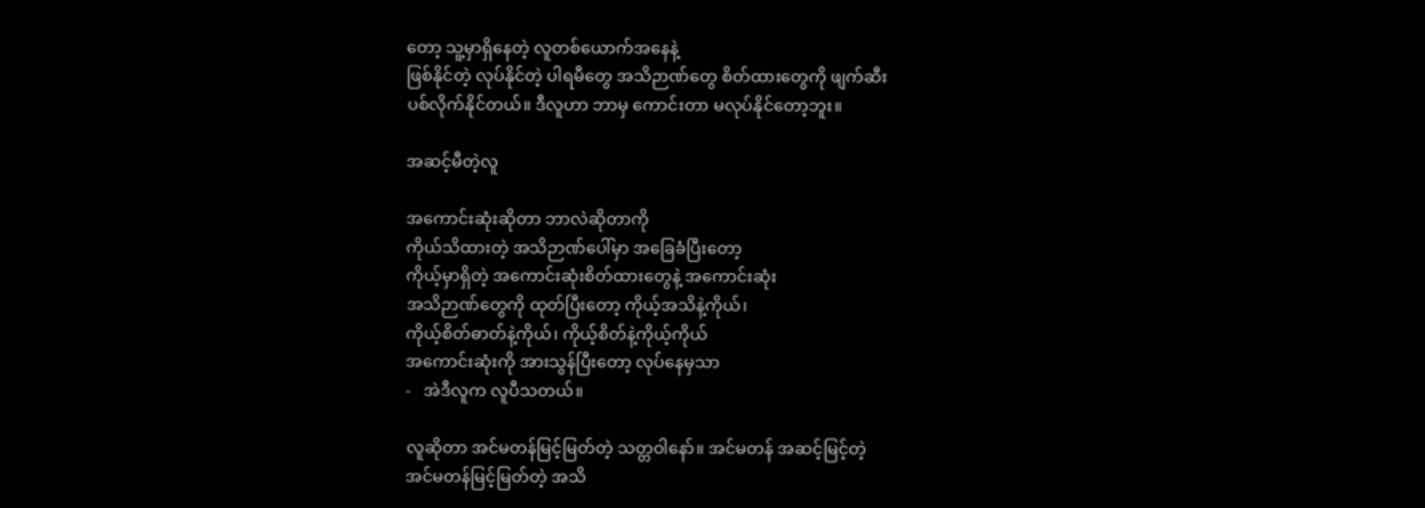တော့ သူ့မှာရှိနေတဲ့ လူတစ်ယောက်အနေနဲ့
ဖြစ်နိုင်တဲ့ လုပ်နိုင်တဲ့ ပါရမီတွေ အသိဉာဏ်တွေ စိတ်ထားတွေကို ဖျက်ဆီး
ပစ်လိုက်နိုင်တယ်။ ဒီလူဟာ ဘာမှ ကောင်းတာ မလုပ်နိုင်တော့ဘူး။

အဆင့်မီတဲ့လူ

အကောင်းဆုံးဆိုတာ ဘာလဲဆိုတာကို
ကိုယ်သိထားတဲ့ အသိဉာဏ်ပေါ်မှာ အခြေခံပြီးတော့
ကိုယ့်မှာရှိတဲ့ အကောင်းဆုံးစိတ်ထားတွေနဲ့ အကောင်းဆုံး
အသိဉာဏ်တွေကို ထုတ်ပြီးတော့ ကိုယ့်အသိနဲ့ကိုယ်၊
ကိုယ့်စိတ်ဓာတ်နဲ့ကိုယ်၊ ကိုယ့်စိတ်နဲ့ကိုယ့်ကိုယ်
အကောင်းဆုံးကို အားသွန်ပြီးတော့ လုပ်နေမှသာ
-   အဲဒီလူက လူပီသတယ်။

လူဆိုတာ အင်မတန်မြင့်မြတ်တဲ့ သတ္တဝါနော်။ အင်မတန် အဆင့်မြင့်တဲ့
အင်မတန်မြင့်မြတ်တဲ့ အသိ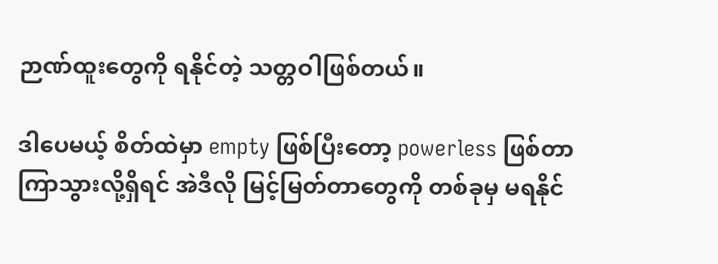ဉာဏ်ထူးတွေကို ရနိုင်တဲ့ သတ္တဝါဖြစ်တယ်။

ဒါပေမယ့် စိတ်ထဲမှာ empty ဖြစ်ပြီးတော့ powerless ဖြစ်တာ
ကြာသွားလို့ရှိရင် အဲဒီလို မြင့်မြတ်တာတွေကို တစ်ခုမှ မရနိုင်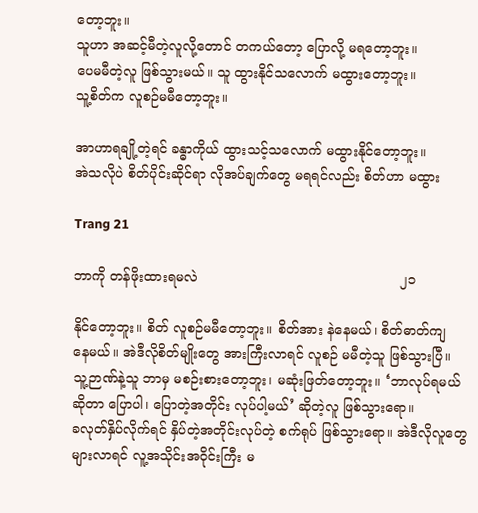တော့ဘူး။
သူဟာ အဆင့်မီတဲ့လူလို့တောင် တကယ်တော့ ပြောလို့ မရတော့ဘူး။
ပေမမီတဲ့လူ ဖြစ်သွားမယ်။ သူ ထွားနိုင်သလောက် မထွားတော့ဘူး။
သူ့စိတ်က လူစဉ်မမီတော့ဘူး။

အာဟာရချို့တဲ့ရင် ခန္ဓာကိုယ် ထွားသင့်သလောက် မထွားနိုင်တော့ဘူး။
အဲသလိုပဲ စိတ်ပိုင်းဆိုင်ရာ လိုအပ်ချက်တွေ မရရင်လည်း စိတ်ဟာ မထွား

Trang 21

ဘာကို တန်ဖိုးထားရမလဲ                                                ၂၁

နိုင်တော့ဘူး။ စိတ် လူစဉ်မမီတော့ဘူး။ စိတ်အား နဲနေမယ်၊ စိတ်ဓာတ်ကျ
နေမယ်။ အဲဒီလိုစိတ်မျိုးတွေ အားကြီးလာရင် လူစဉ် မမီတဲ့သူ ဖြစ်သွားပြီ။
သူ့ဉာဏ်နဲ့သူ ဘာမှ မစဉ်းစားတော့ဘူး၊ မဆုံးဖြတ်တော့ဘူး။ ‘ဘာလုပ်ရမယ်
ဆိုတာ ပြောပါ၊ ပြောတဲ့အတိုင်း လုပ်ပါ့မယ်’ ဆိုတဲ့လူ ဖြစ်သွားရော။
ခလုတ်နှိပ်လိုက်ရင် နှိပ်တဲ့အတိုင်းလုပ်တဲ့ စက်ရုပ် ဖြစ်သွားရော။ အဲဒီလိုလူတွေ
များလာရင် လူ့အသိုင်းအဝိုင်းကြီး မ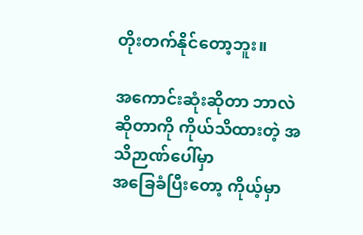တိုးတက်နိုင်တော့ဘူး။

အကောင်းဆုံးဆိုတာ ဘာလဲဆိုတာကို ကိုယ်သိထားတဲ့ အသိဉာဏ်ပေါ်မှာ
အခြေခံပြီးတော့ ကိုယ့်မှာ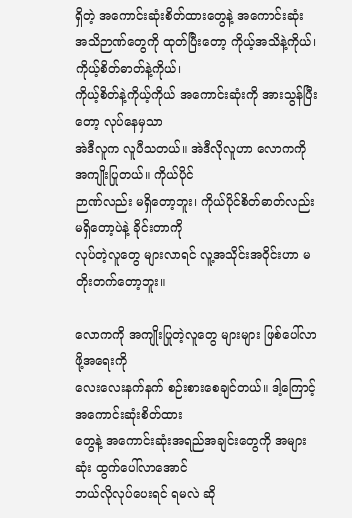ရှိတဲ့ အကောင်းဆုံးစိတ်ထားတွေနဲ့ အကောင်းဆုံး
အသိဉာဏ်တွေကို ထုတ်ပြီးတော့ ကိုယ့်အသိနဲ့ကိုယ်၊ ကိုယ့်စိတ်ဓာတ်နဲ့ကိုယ်၊
ကိုယ့်စိတ်နဲ့ကိုယ့်ကိုယ် အကောင်းဆုံးကို အားသွန်ပြီးတော့ လုပ်နေမှသာ
အဲဒီလူက လူပီသတယ်။ အဲဒီလိုလူဟာ လောကကို အကျိုးပြုတယ်။ ကိုယ်ပိုင်
ဉာဏ်လည်း မရှိတော့ဘူး၊ ကိုယ်ပိုင်စိတ်ဓာတ်လည်း မရှိတော့ပဲနဲ့ ခိုင်းတာကို
လုပ်တဲ့လူတွေ များလာရင် လူ့အသိုင်းအဝိုင်းဟာ မတိုးတက်တော့ဘူး။

လောကကို အကျိုးပြုတဲ့လူတွေ များများ ဖြစ်ပေါ်လာဖို့အရေးကို
လေးလေးနက်နက် စဉ်းစားစေချင်တယ်။ ဒါ့ကြောင့် အကောင်းဆုံးစိတ်ထား
တွေနဲ့ အကောင်းဆုံးအရည်အချင်းတွေကို အများဆုံး ထွက်ပေါ်လာအောင်
ဘယ်လိုလုပ်ပေးရင် ရမလဲ ဆို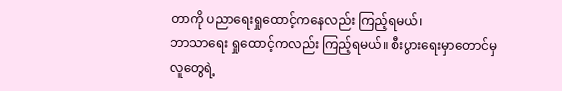တာကို ပညာရေးရှုထောင့်ကနေလည်း ကြည့်ရမယ်၊
ဘာသာရေး ရှုထောင့်ကလည်း ကြည့်ရမယ်။ စီးပွားရေးမှာတောင်မှ လူတွေရဲ့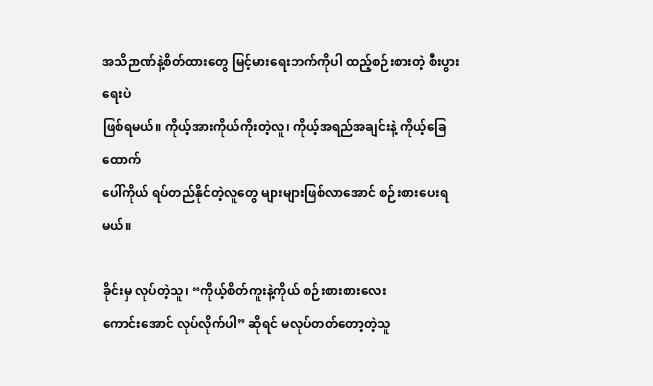အသိဉာဏ်နဲ့စိတ်ထားတွေ မြင့်မားရေးဘက်ကိုပါ ထည့်စဉ်းစားတဲ့ စီးပွားရေးပဲ
ဖြစ်ရမယ်။ ကိုယ့်အားကိုယ်ကိုးတဲ့လူ၊ ကိုယ့်အရည်အချင်းနဲ့ ကိုယ့်ခြေထောက်
ပေါ်ကိုယ် ရပ်တည်နိုင်တဲ့လူတွေ များများဖြစ်လာအောင် စဉ်းစားပေးရမယ်။

ခိုင်းမှ လုပ်တဲ့သူ၊ “ကိုယ့်စိတ်ကူးနဲ့ကိုယ် စဉ်းစားစားလေး
ကောင်းအောင် လုပ်လိုက်ပါ” ဆိုရင် မလုပ်တတ်တော့တဲ့သူ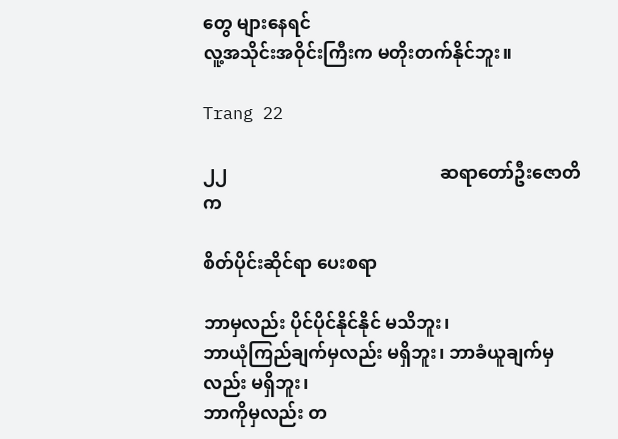တွေ များနေရင်
လူ့အသိုင်းအဝိုင်းကြီးက မတိုးတက်နိုင်ဘူး။

Trang 22

၂၂                                                ဆရာတော်ဦးဇောတိက

စိတ်ပိုင်းဆိုင်ရာ ပေးစရာ

ဘာမှလည်း ပိုင်ပိုင်နိုင်နိုင် မသိဘူး၊
ဘာယုံကြည်ချက်မှလည်း မရှိဘူး၊ ဘာခံယူချက်မှလည်း မရှိဘူး၊
ဘာကိုမှလည်း တ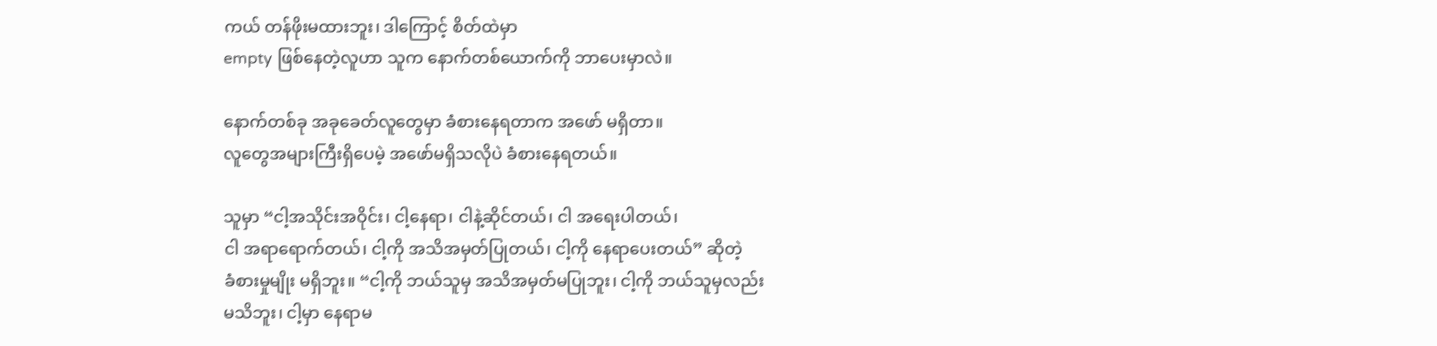ကယ် တန်ဖိုးမထားဘူး၊ ဒါကြောင့် စိတ်ထဲမှာ
empty ဖြစ်နေတဲ့လူဟာ သူက နောက်တစ်ယောက်ကို ဘာပေးမှာလဲ။

နောက်တစ်ခု အခုခေတ်လူတွေမှာ ခံစားနေရတာက အဖော် မရှိတာ။
လူတွေအများကြီးရှိပေမဲ့ အဖော်မရှိသလိုပဲ ခံစားနေရတယ်။

သူမှာ “ငါ့အသိုင်းအဝိုင်း၊ ငါ့နေရာ၊ ငါနဲ့ဆိုင်တယ်၊ ငါ အရေးပါတယ်၊
ငါ အရာရောက်တယ်၊ ငါ့ကို အသိအမှတ်ပြုတယ်၊ ငါ့ကို နေရာပေးတယ်” ဆိုတဲ့
ခံစားမှုမျိုး မရှိဘူး။ “ငါ့ကို ဘယ်သူမှ အသိအမှတ်မပြုဘူး၊ ငါ့ကို ဘယ်သူမှလည်း
မသိဘူး၊ ငါ့မှာ နေရာမ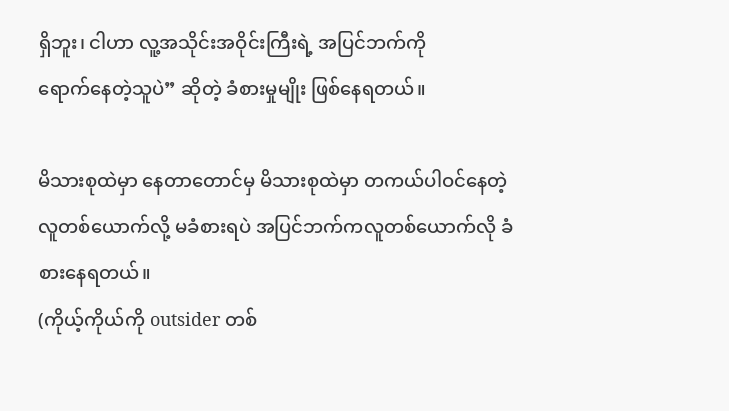ရှိဘူး၊ ငါဟာ လူ့အသိုင်းအဝိုင်းကြီးရဲ့ အပြင်ဘက်ကို
ရောက်နေတဲ့သူပဲ” ဆိုတဲ့ ခံစားမှုမျိုး ဖြစ်နေရတယ်။

မိသားစုထဲမှာ နေတာတောင်မှ မိသားစုထဲမှာ တကယ်ပါဝင်နေတဲ့
လူတစ်ယောက်လို့ မခံစားရပဲ အပြင်ဘက်ကလူတစ်ယောက်လို ခံစားနေရတယ်။
(ကိုယ့်ကိုယ်ကို outsider တစ်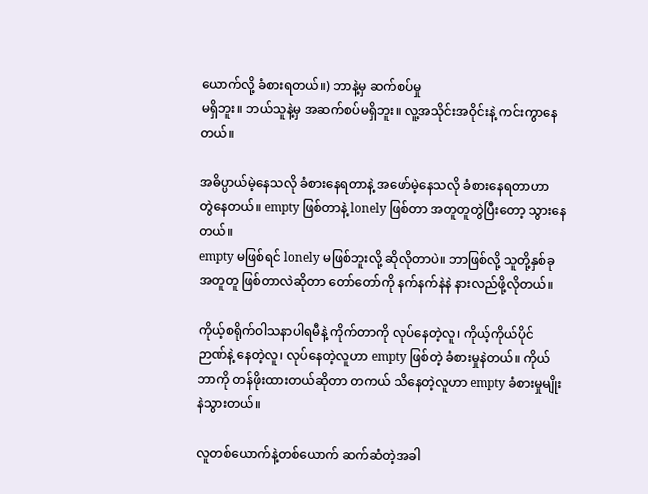ယောက်လို့ ခံစားရတယ်။) ဘာနဲ့မှ ဆက်စပ်မှု
မရှိဘူး။ ဘယ်သူနဲ့မှ အဆက်စပ်မရှိဘူး။ လူ့အသိုင်းအဝိုင်းနဲ့ ကင်းကွာနေတယ်။

အဓိပ္ပာယ်မဲ့နေသလို ခံစားနေရတာနဲ့ အဖော်မဲ့နေသလို ခံစားနေရတာဟာ
တွဲနေတယ်။ empty ဖြစ်တာနဲ့ lonely ဖြစ်တာ အတူတူတွဲပြီးတော့ သွားနေတယ်။
empty မဖြစ်ရင် lonely မဖြစ်ဘူးလို့ ဆိုလိုတာပဲ။ ဘာဖြစ်လို့ သူတို့နှစ်ခု
အတူတူ ဖြစ်တာလဲဆိုတာ တော်တော်ကို နက်နက်နဲနဲ နားလည်ဖို့လိုတယ်။

ကိုယ့်စရိုက်ဝါသနာပါရမီနဲ့ ကိုက်တာကို လုပ်နေတဲ့လူ၊ ကိုယ့်ကိုယ်ပိုင်
ဉာဏ်နဲ့ နေတဲ့လူ၊ လုပ်နေတဲ့လူဟာ empty ဖြစ်တဲ့ ခံစားမှုနဲတယ်။ ကိုယ်
ဘာကို တန်ဖိုးထားတယ်ဆိုတာ တကယ် သိနေတဲ့လူဟာ empty ခံစားမှုမျိုး
နဲသွားတယ်။

လူတစ်ယောက်နဲ့တစ်ယောက် ဆက်ဆံတဲ့အခါ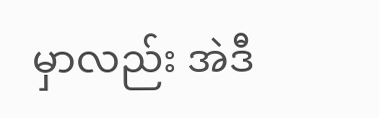မှာလည်း အဲဒီ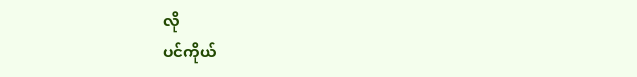လို
ပင်ကိုယ်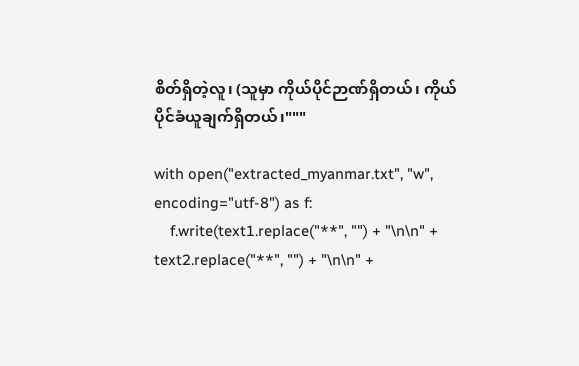စိတ်ရှိတဲ့လူ၊ (သူမှာ ကိုယ်ပိုင်ဉာဏ်ရှိတယ်၊ ကိုယ်ပိုင်ခံယူချက်ရှိတယ်၊"""

with open("extracted_myanmar.txt", "w", encoding="utf-8") as f:
    f.write(text1.replace("**", "") + "\n\n" + text2.replace("**", "") + "\n\n" +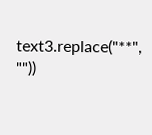text3.replace("**", ""))